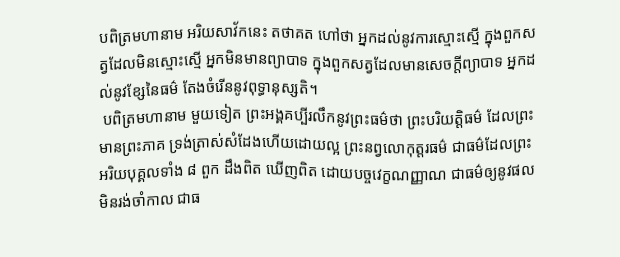បពិត្រមហានាម អរិយសាវ័កនេះ តថាគត ហៅថា អ្នកដល់នូវការស្មោះស្មើ ក្នុងពួកសត្វដែលមិនស្មោះស្មើ អ្នកមិនមានព្យាបាទ ក្នុងពួកសត្វដែលមានសេចក្តីព្យាបាទ អ្នកដល់នូវខ្សែនៃធម៌ តែងចំរើននូវពុទ្ធានុស្សតិ។
 បពិត្រមហានាម មួយទៀត ព្រះអង្គគប្បីរលឹកនូវព្រះធម៌ថា ព្រះបរិយត្តិធម៌ ដែលព្រះមានព្រះភាគ ទ្រង់ត្រាស់សំដែងហើយដោយល្អ ព្រះនព្វលោកុត្តរធម៌ ជាធម៌ដែលព្រះអរិយបុគ្គលទាំង ៨ ពួក ដឹងពិត ឃើញពិត ដោយបច្ចវេក្ខណញ្ញាណ ជាធម៌ឲ្យនូវផលមិនរង់ចាំកាល ជាធ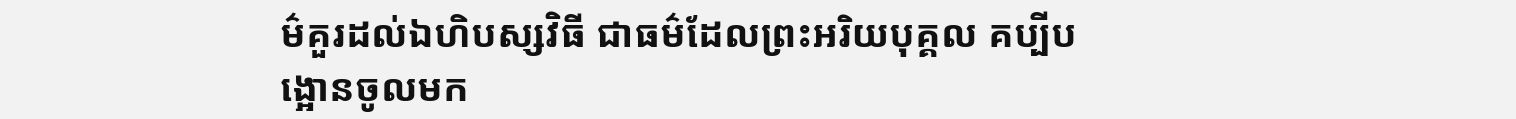ម៌គួរដល់ឯហិបស្សវិធី ជាធម៌ដែលព្រះអរិយបុគ្គល គប្បីបង្អោនចូលមក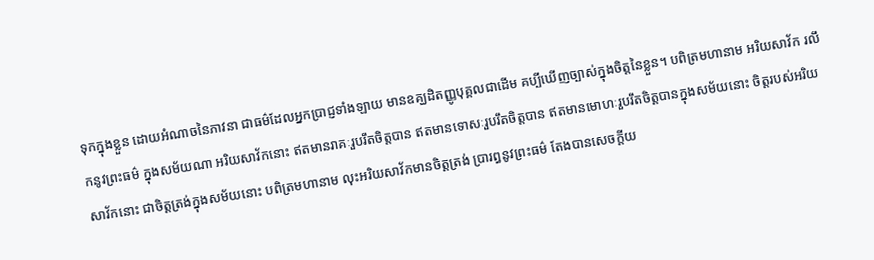ទុកក្នុងខ្លួន ដោយអំណាចនៃភាវនា ជាធម៌ដែលអ្នកប្រាជ្ញទាំងឡាយ មានឧគ្ឃដិតញ្ញូបុគ្គលជាដើម គប្បីឃើញច្បាស់ក្នុងចិត្តនៃខ្លួន។ បពិត្រមហានាម អរិយសាវ័ក រលឹកនូវព្រះធម៌ ក្នុងសម័យណា អរិយសាវ័កនោះ ឥតមានរាគៈរួបរឹតចិត្តបាន ឥតមានទោសៈរួបរឹតចិត្តបាន ឥតមានមោហៈរួបរឹតចិត្តបានក្នុងសម័យនោះ ចិត្តរបស់អរិយសាវ័កនោះ ជាចិត្តត្រង់ក្នុងសម័យនោះ បពិត្រមហានាម លុះអរិយសាវ័កមានចិត្តត្រង់ ប្រារព្ធនូវព្រះធម៌ តែងបានសេចក្តីយ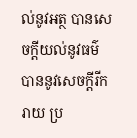ល់នូវអត្ថ បានសេចក្តីយល់នូវធម៌ បាននូវសេចក្តីរីករាយ ប្រ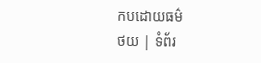កបដោយធម៌
ថយ | ទំព័រ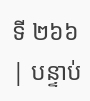ទី ២៦៦ | បន្ទាប់